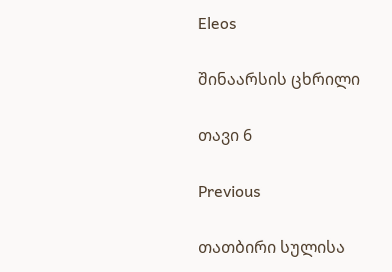Eleos

შინაარსის ცხრილი

თავი 6

Previous

თათბირი სულისა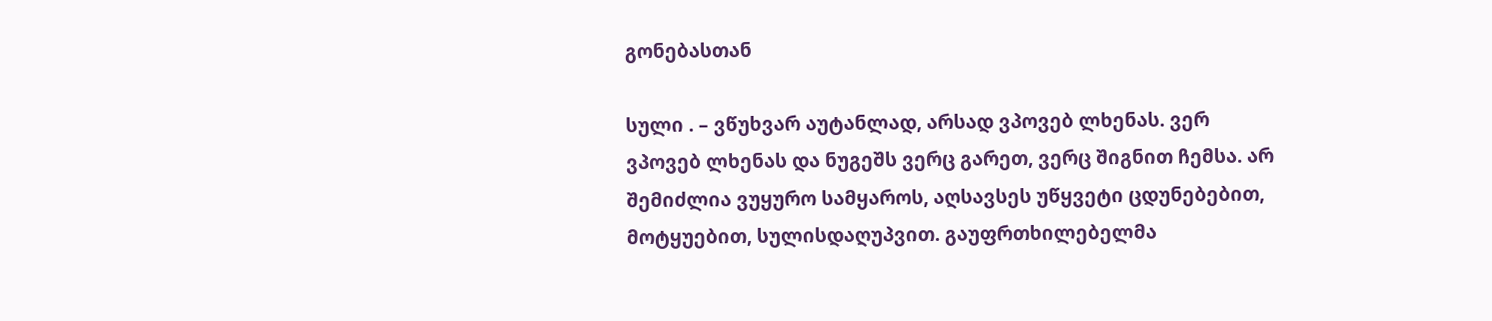გონებასთან

სული . – ვწუხვარ აუტანლად, არსად ვპოვებ ლხენას. ვერ ვპოვებ ლხენას და ნუგეშს ვერც გარეთ, ვერც შიგნით ჩემსა. არ შემიძლია ვუყურო სამყაროს, აღსავსეს უწყვეტი ცდუნებებით, მოტყუებით, სულისდაღუპვით. გაუფრთხილებელმა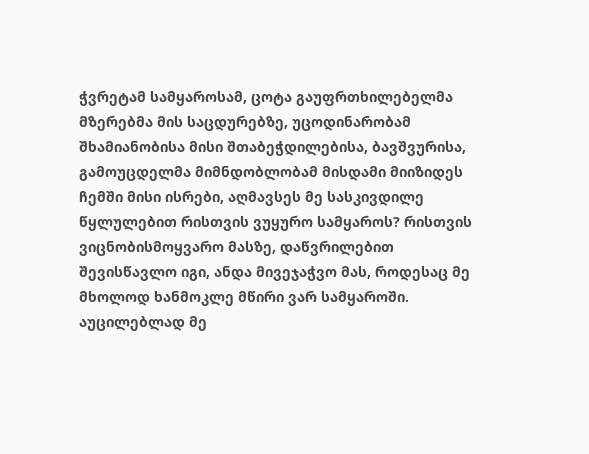ჭვრეტამ სამყაროსამ, ცოტა გაუფრთხილებელმა მზერებმა მის საცდურებზე, უცოდინარობამ შხამიანობისა მისი შთაბეჭდილებისა, ბავშვურისა, გამოუცდელმა მიმნდობლობამ მისდამი მიიზიდეს ჩემში მისი ისრები, აღმავსეს მე სასკივდილე წყლულებით რისთვის ვუყურო სამყაროს? რისთვის ვიცნობისმოყვარო მასზე, დაწვრილებით შევისწავლო იგი, ანდა მივეჯაჭვო მას, როდესაც მე მხოლოდ ხანმოკლე მწირი ვარ სამყაროში. აუცილებლად მე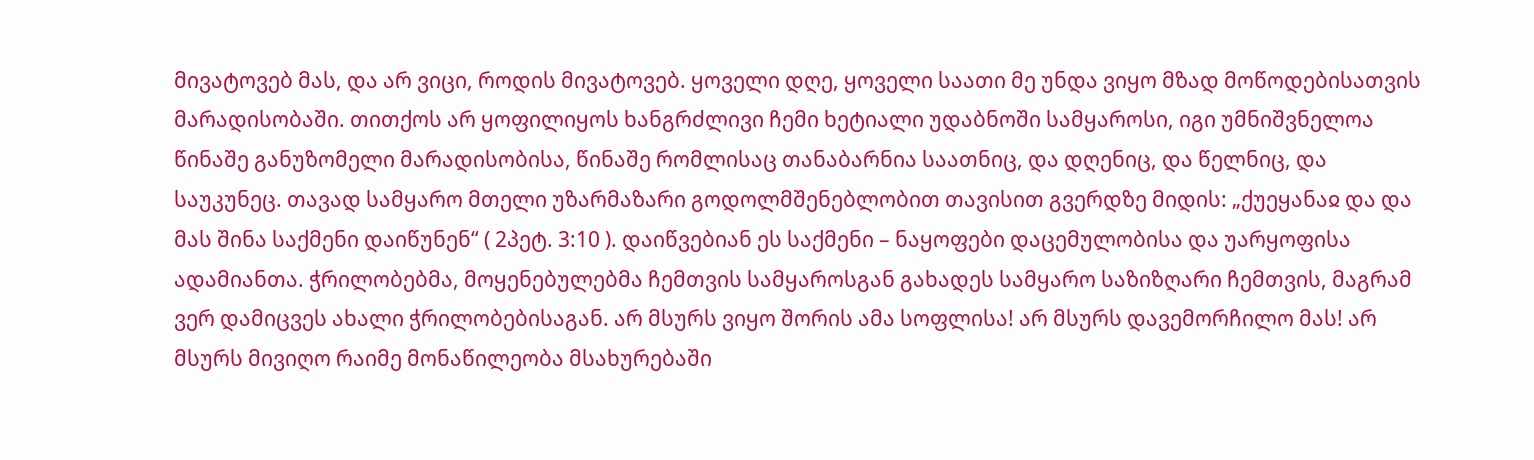მივატოვებ მას, და არ ვიცი, როდის მივატოვებ. ყოველი დღე, ყოველი საათი მე უნდა ვიყო მზად მოწოდებისათვის მარადისობაში. თითქოს არ ყოფილიყოს ხანგრძლივი ჩემი ხეტიალი უდაბნოში სამყაროსი, იგი უმნიშვნელოა წინაშე განუზომელი მარადისობისა, წინაშე რომლისაც თანაბარნია საათნიც, და დღენიც, და წელნიც, და საუკუნეც. თავად სამყარო მთელი უზარმაზარი გოდოლმშენებლობით თავისით გვერდზე მიდის: „ქუეყანაჲ და და მას შინა საქმენი დაიწუნენ“ ( 2პეტ. 3:10 ). დაიწვებიან ეს საქმენი – ნაყოფები დაცემულობისა და უარყოფისა ადამიანთა. ჭრილობებმა, მოყენებულებმა ჩემთვის სამყაროსგან გახადეს სამყარო საზიზღარი ჩემთვის, მაგრამ ვერ დამიცვეს ახალი ჭრილობებისაგან. არ მსურს ვიყო შორის ამა სოფლისა! არ მსურს დავემორჩილო მას! არ მსურს მივიღო რაიმე მონაწილეობა მსახურებაში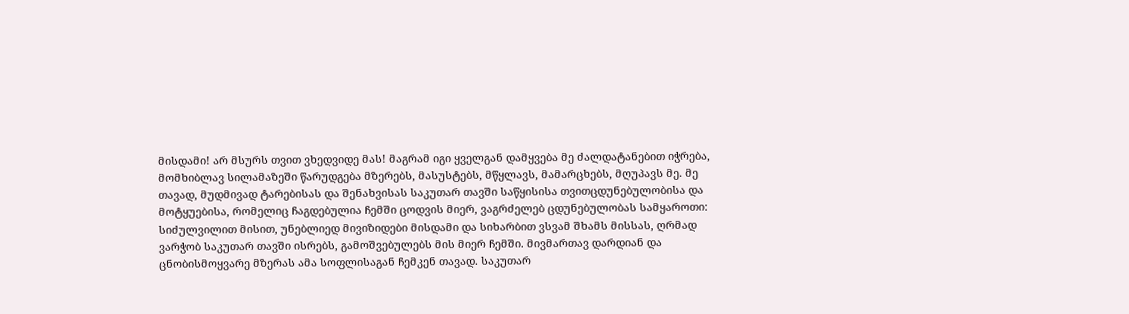მისდამი! არ მსურს თვით ვხედვიდე მას! მაგრამ იგი ყველგან დამყვება მე ძალდატანებით იჭრება, მომხიბლავ სილამაზეში წარუდგება მზერებს, მასუსტებს, მწყლავს, მამარცხებს, მღუპავს მე. მე თავად, მუდმივად ტარებისას და შენახვისას საკუთარ თავში საწყისისა თვითცდუნებულობისა და მოტყუებისა, რომელიც ჩაგდებულია ჩემში ცოდვის მიერ, ვაგრძელებ ცდუნებულობას სამყაროთი: სიძულვილით მისით, უნებლიედ მივიზიდები მისდამი და სიხარბით ვსვამ შხამს მისსას, ღრმად ვარჭობ საკუთარ თავში ისრებს, გამოშვებულებს მის მიერ ჩემში. მივმართავ დარდიან და ცნობისმოყვარე მზერას ამა სოფლისაგან ჩემკენ თავად. საკუთარ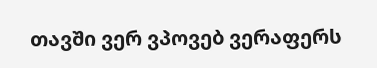თავში ვერ ვპოვებ ვერაფერს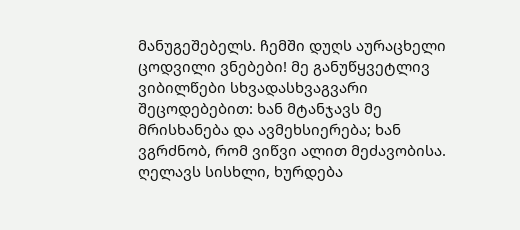მანუგეშებელს. ჩემში დუღს აურაცხელი ცოდვილი ვნებები! მე განუწყვეტლივ ვიბილწები სხვადასხვაგვარი შეცოდებებით: ხან მტანჯავს მე მრისხანება და ავმეხსიერება; ხან ვგრძნობ, რომ ვიწვი ალით მეძავობისა. ღელავს სისხლი, ხურდება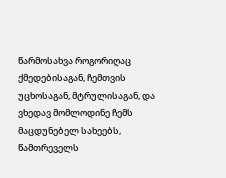წარმოსახვა როგორიღაც ქმედებისაგან, ჩემთვის უცხოსაგან, მტრულისაგან, და ვხედავ მომლოდინე ჩემს მაცდუნებელ სახეებს, წამთრეველს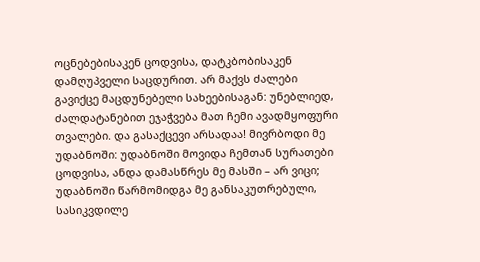ოცნებებისაკენ ცოდვისა, დატკბობისაკენ დამღუპველი საცდურით. არ მაქვს ძალები გავიქცე მაცდუნებელი სახეებისაგან: უნებლიედ, ძალდატანებით ეჯაჭვება მათ ჩემი ავადმყოფური თვალები. და გასაქცევი არსადაა! მივრბოდი მე უდაბნოში: უდაბნოში მოვიდა ჩემთან სურათები ცოდვისა, ანდა დამასწრეს მე მასში – არ ვიცი; უდაბნოში წარმომიდგა მე განსაკუთრებული, სასიკვდილე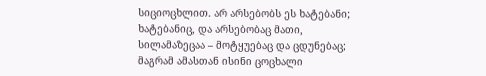სიციოცხლით. არ არსებობს ეს ხატებანი; ხატებანიც, და არსებობაც მათი, სილამაზეცაა – მოტყუებაც და ცდუნებაც; მაგრამ ამასთან ისინი ცოცხალი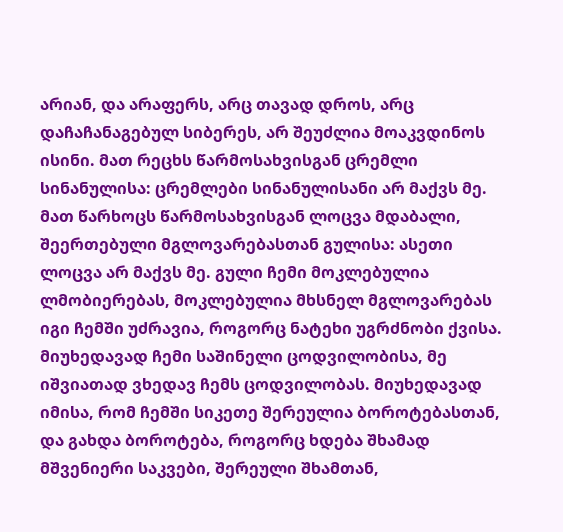არიან, და არაფერს, არც თავად დროს, არც დაჩაჩანაგებულ სიბერეს, არ შეუძლია მოაკვდინოს ისინი. მათ რეცხს წარმოსახვისგან ცრემლი სინანულისა: ცრემლები სინანულისანი არ მაქვს მე. მათ წარხოცს წარმოსახვისგან ლოცვა მდაბალი, შეერთებული მგლოვარებასთან გულისა: ასეთი ლოცვა არ მაქვს მე. გული ჩემი მოკლებულია ლმობიერებას, მოკლებულია მხსნელ მგლოვარებას იგი ჩემში უძრავია, როგორც ნატეხი უგრძნობი ქვისა. მიუხედავად ჩემი საშინელი ცოდვილობისა, მე იშვიათად ვხედავ ჩემს ცოდვილობას. მიუხედავად იმისა, რომ ჩემში სიკეთე შერეულია ბოროტებასთან, და გახდა ბოროტება, როგორც ხდება შხამად მშვენიერი საკვები, შერეული შხამთან,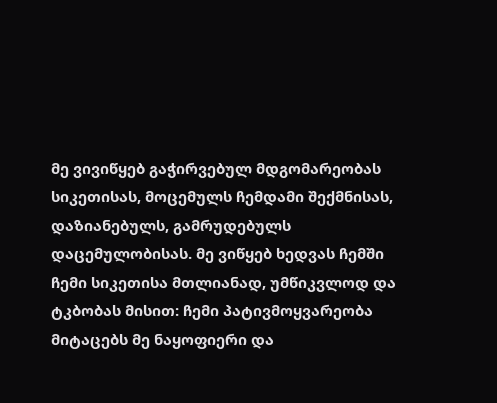მე ვივიწყებ გაჭირვებულ მდგომარეობას სიკეთისას, მოცემულს ჩემდამი შექმნისას, დაზიანებულს, გამრუდებულს დაცემულობისას. მე ვიწყებ ხედვას ჩემში ჩემი სიკეთისა მთლიანად, უმწიკვლოდ და ტკბობას მისით: ჩემი პატივმოყვარეობა მიტაცებს მე ნაყოფიერი და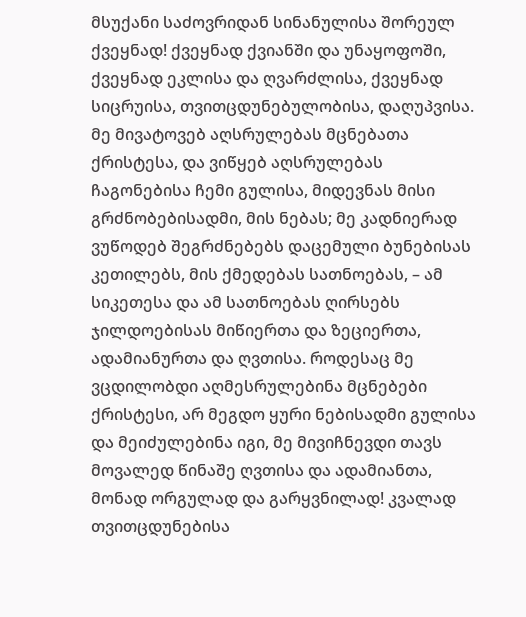მსუქანი საძოვრიდან სინანულისა შორეულ ქვეყნად! ქვეყნად ქვიანში და უნაყოფოში, ქვეყნად ეკლისა და ღვარძლისა, ქვეყნად სიცრუისა, თვითცდუნებულობისა, დაღუპვისა. მე მივატოვებ აღსრულებას მცნებათა ქრისტესა, და ვიწყებ აღსრულებას ჩაგონებისა ჩემი გულისა, მიდევნას მისი გრძნობებისადმი, მის ნებას; მე კადნიერად ვუწოდებ შეგრძნებებს დაცემული ბუნებისას კეთილებს, მის ქმედებას სათნოებას, – ამ სიკეთესა და ამ სათნოებას ღირსებს ჯილდოებისას მიწიერთა და ზეციერთა, ადამიანურთა და ღვთისა. როდესაც მე ვცდილობდი აღმესრულებინა მცნებები ქრისტესი, არ მეგდო ყური ნებისადმი გულისა და მეიძულებინა იგი, მე მივიჩნევდი თავს მოვალედ წინაშე ღვთისა და ადამიანთა, მონად ორგულად და გარყვნილად! კვალად თვითცდუნებისა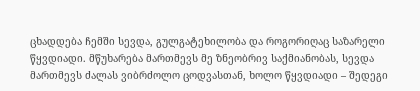ცხადდება ჩემში სევდა, გულგატეხილობა და როგორიღაც საზარელი წყვდიადი. მწუხარება მართმევს მე ზნეობრივ საქმიანობას, სევდა მართმევს ძალას ვიბრძოლო ცოდვასთან, ხოლო წყვდიადი – შედეგი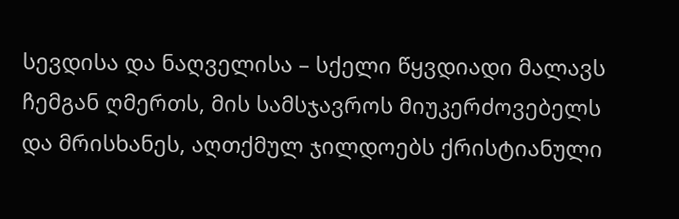სევდისა და ნაღველისა – სქელი წყვდიადი მალავს ჩემგან ღმერთს, მის სამსჯავროს მიუკერძოვებელს და მრისხანეს, აღთქმულ ჯილდოებს ქრისტიანული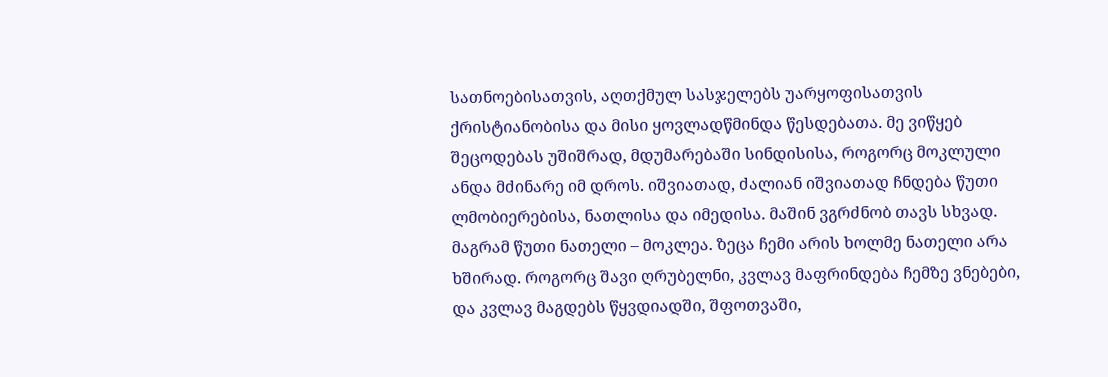სათნოებისათვის, აღთქმულ სასჯელებს უარყოფისათვის ქრისტიანობისა და მისი ყოვლადწმინდა წესდებათა. მე ვიწყებ შეცოდებას უშიშრად, მდუმარებაში სინდისისა, როგორც მოკლული ანდა მძინარე იმ დროს. იშვიათად, ძალიან იშვიათად ჩნდება წუთი ლმობიერებისა, ნათლისა და იმედისა. მაშინ ვგრძნობ თავს სხვად. მაგრამ წუთი ნათელი – მოკლეა. ზეცა ჩემი არის ხოლმე ნათელი არა ხშირად. როგორც შავი ღრუბელნი, კვლავ მაფრინდება ჩემზე ვნებები, და კვლავ მაგდებს წყვდიადში, შფოთვაში,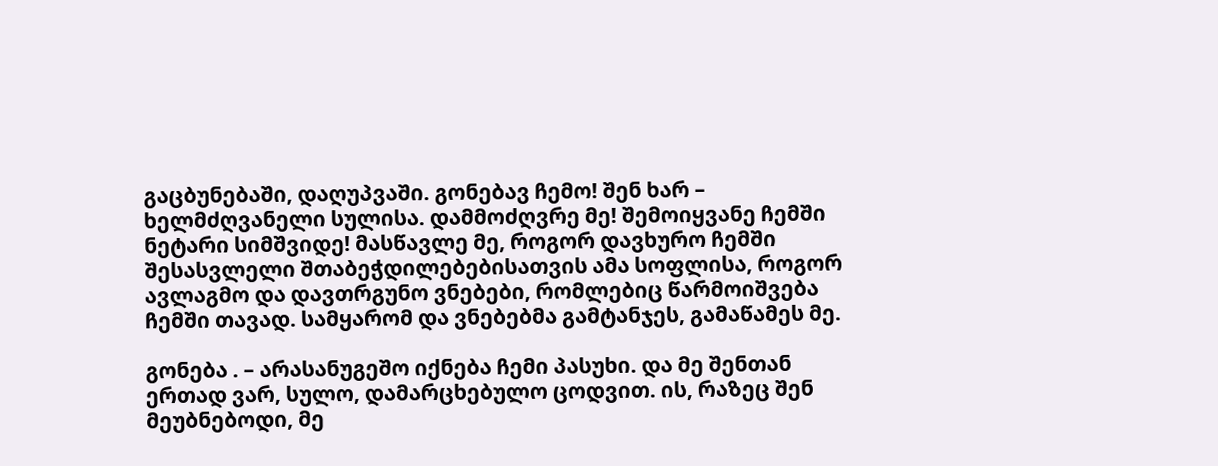გაცბუნებაში, დაღუპვაში. გონებავ ჩემო! შენ ხარ – ხელმძღვანელი სულისა. დამმოძღვრე მე! შემოიყვანე ჩემში ნეტარი სიმშვიდე! მასწავლე მე, როგორ დავხურო ჩემში შესასვლელი შთაბეჭდილებებისათვის ამა სოფლისა, როგორ ავლაგმო და დავთრგუნო ვნებები, რომლებიც წარმოიშვება ჩემში თავად. სამყარომ და ვნებებმა გამტანჯეს, გამაწამეს მე.

გონება . – არასანუგეშო იქნება ჩემი პასუხი. და მე შენთან ერთად ვარ, სულო, დამარცხებულო ცოდვით. ის, რაზეც შენ მეუბნებოდი, მე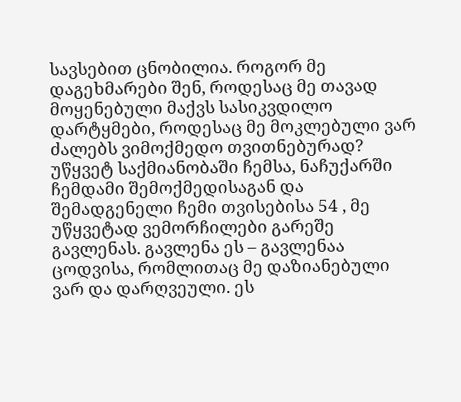სავსებით ცნობილია. როგორ მე დაგეხმარები შენ, როდესაც მე თავად მოყენებული მაქვს სასიკვდილო დარტყმები, როდესაც მე მოკლებული ვარ ძალებს ვიმოქმედო თვითნებურად? უწყვეტ საქმიანობაში ჩემსა, ნაჩუქარში ჩემდამი შემოქმედისაგან და შემადგენელი ჩემი თვისებისა 54 , მე უწყვეტად ვემორჩილები გარეშე გავლენას. გავლენა ეს – გავლენაა ცოდვისა, რომლითაც მე დაზიანებული ვარ და დარღვეული. ეს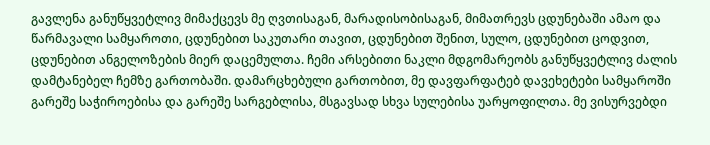გავლენა განუწყვეტლივ მიმაქცევს მე ღვთისაგან, მარადისობისაგან, მიმათრევს ცდუნებაში ამაო და წარმავალი სამყაროთი, ცდუნებით საკუთარი თავით, ცდუნებით შენით, სულო, ცდუნებით ცოდვით, ცდუნებით ანგელოზების მიერ დაცემულთა. ჩემი არსებითი ნაკლი მდგომარეობს განუწყვეტლივ ძალის დამტანებელ ჩემზე გართობაში. დამარცხებული გართობით, მე დავფარფატებ დავეხეტები სამყაროში გარეშე საჭიროებისა და გარეშე სარგებლისა, მსგავსად სხვა სულებისა უარყოფილთა. მე ვისურვებდი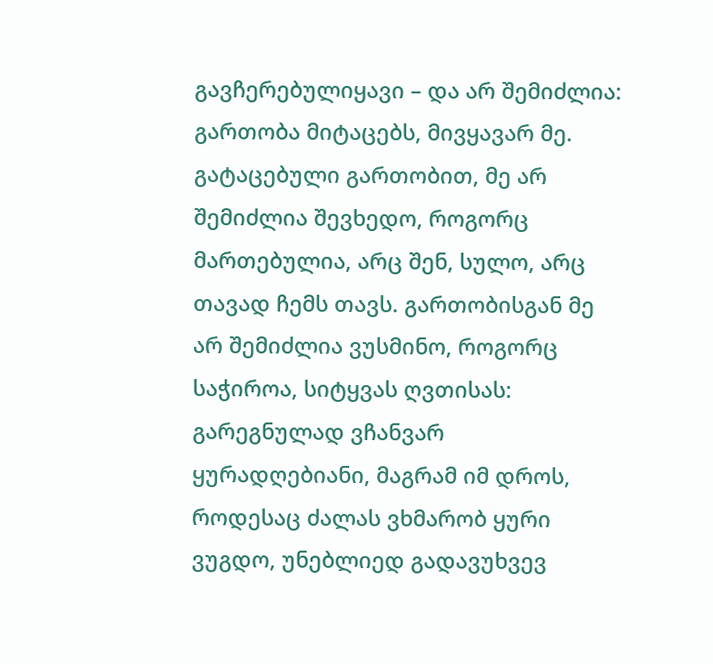გავჩერებულიყავი – და არ შემიძლია: გართობა მიტაცებს, მივყავარ მე. გატაცებული გართობით, მე არ შემიძლია შევხედო, როგორც მართებულია, არც შენ, სულო, არც თავად ჩემს თავს. გართობისგან მე არ შემიძლია ვუსმინო, როგორც საჭიროა, სიტყვას ღვთისას: გარეგნულად ვჩანვარ ყურადღებიანი, მაგრამ იმ დროს, როდესაც ძალას ვხმარობ ყური ვუგდო, უნებლიედ გადავუხვევ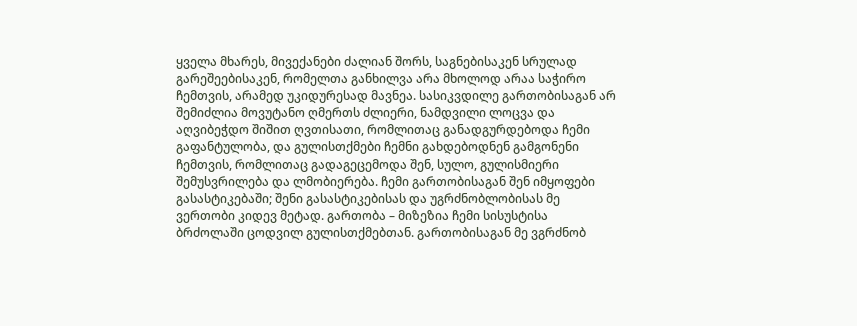ყველა მხარეს, მივექანები ძალიან შორს, საგნებისაკენ სრულად გარეშეებისაკენ, რომელთა განხილვა არა მხოლოდ არაა საჭირო ჩემთვის, არამედ უკიდურესად მავნეა. სასიკვდილე გართობისაგან არ შემიძლია მოვუტანო ღმერთს ძლიერი, ნამდვილი ლოცვა და აღვიბეჭდო შიშით ღვთისათი, რომლითაც განადგურდებოდა ჩემი გაფანტულობა, და გულისთქმები ჩემნი გახდებოდნენ გამგონენი ჩემთვის, რომლითაც გადაგეცემოდა შენ, სულო, გულისმიერი შემუსვრილება და ლმობიერება. ჩემი გართობისაგან შენ იმყოფები გასასტიკებაში; შენი გასასტიკებისას და უგრძნობლობისას მე ვერთობი კიდევ მეტად. გართობა – მიზეზია ჩემი სისუსტისა ბრძოლაში ცოდვილ გულისთქმებთან. გართობისაგან მე ვგრძნობ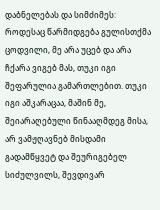დაბნელებას და სიმძიმეს: როდესაც წარმიდგება გულისთქმა ცოდვილი, მე არა უცებ და არა ჩქარა ვიგებ მას, თუკი იგი შეფარულია გამართლებით. თუკი იგი აშკარაცაა, მაშინ მე, შეიარაღებული წინააღმდეგ მისა, არ ვამჟღავნებ მისდამი გადამწყვეტ და შეურიგებელ სიძულვილს, შევდივარ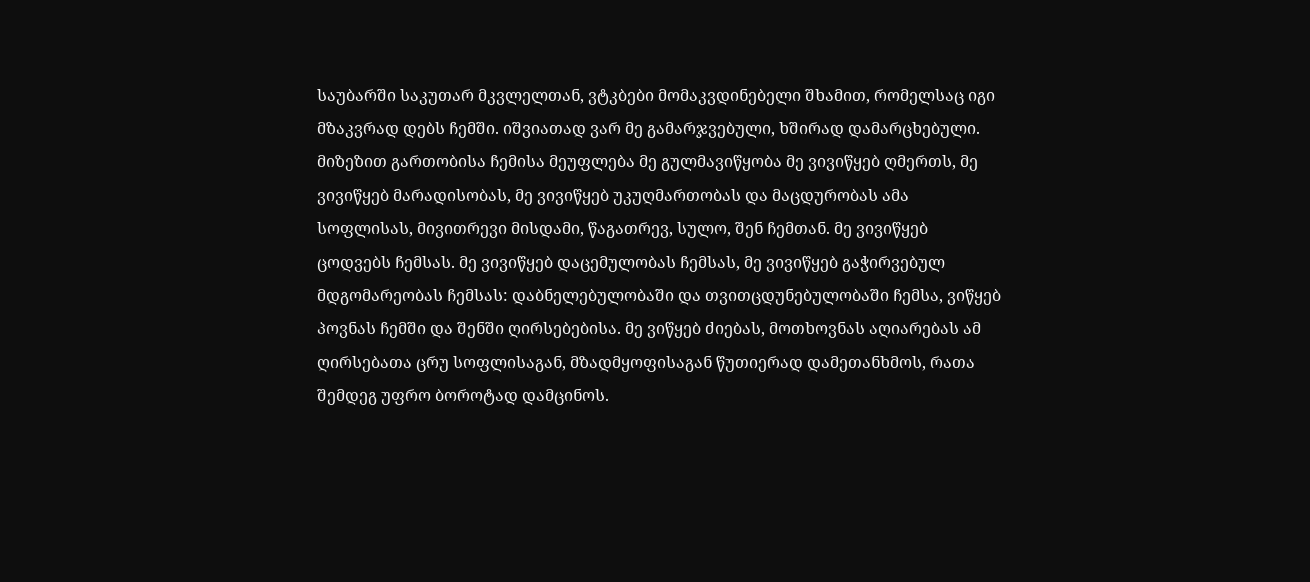საუბარში საკუთარ მკვლელთან, ვტკბები მომაკვდინებელი შხამით, რომელსაც იგი მზაკვრად დებს ჩემში. იშვიათად ვარ მე გამარჯვებული, ხშირად დამარცხებული. მიზეზით გართობისა ჩემისა მეუფლება მე გულმავიწყობა მე ვივიწყებ ღმერთს, მე ვივიწყებ მარადისობას, მე ვივიწყებ უკუღმართობას და მაცდურობას ამა სოფლისას, მივითრევი მისდამი, წაგათრევ, სულო, შენ ჩემთან. მე ვივიწყებ ცოდვებს ჩემსას. მე ვივიწყებ დაცემულობას ჩემსას, მე ვივიწყებ გაჭირვებულ მდგომარეობას ჩემსას: დაბნელებულობაში და თვითცდუნებულობაში ჩემსა, ვიწყებ პოვნას ჩემში და შენში ღირსებებისა. მე ვიწყებ ძიებას, მოთხოვნას აღიარებას ამ ღირსებათა ცრუ სოფლისაგან, მზადმყოფისაგან წუთიერად დამეთანხმოს, რათა შემდეგ უფრო ბოროტად დამცინოს.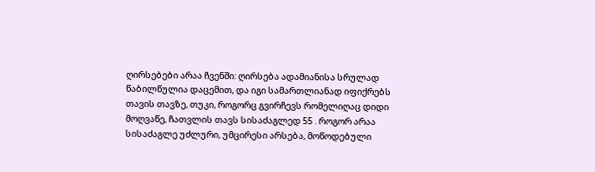ღირსებები არაა ჩვენში: ღირსება ადამიანისა სრულად წაბილწულია დაცემით, და იგი სამართლიანად იფიქრებს თავის თავზე, თუკი, როგორც გვირჩევს რომელიღაც დიდი მოღვაწე, ჩათვლის თავს სისაძაგლედ 55 . როგორ არაა სისაძაგლე უძლური, უმცირესი არსება, მოწოდებული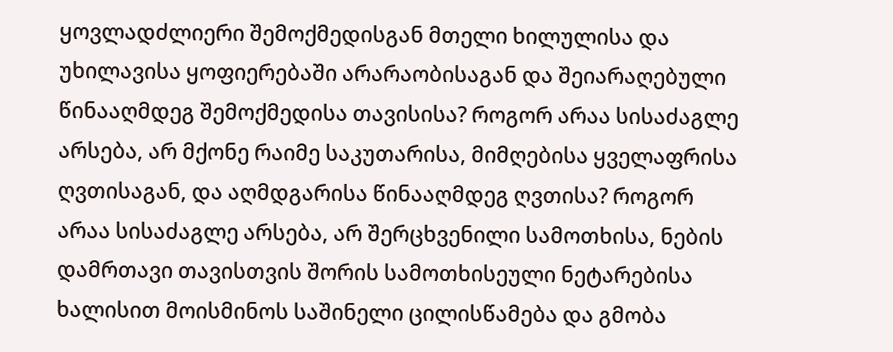ყოვლადძლიერი შემოქმედისგან მთელი ხილულისა და უხილავისა ყოფიერებაში არარაობისაგან და შეიარაღებული წინააღმდეგ შემოქმედისა თავისისა? როგორ არაა სისაძაგლე არსება, არ მქონე რაიმე საკუთარისა, მიმღებისა ყველაფრისა ღვთისაგან, და აღმდგარისა წინააღმდეგ ღვთისა? როგორ არაა სისაძაგლე არსება, არ შერცხვენილი სამოთხისა, ნების დამრთავი თავისთვის შორის სამოთხისეული ნეტარებისა ხალისით მოისმინოს საშინელი ცილისწამება და გმობა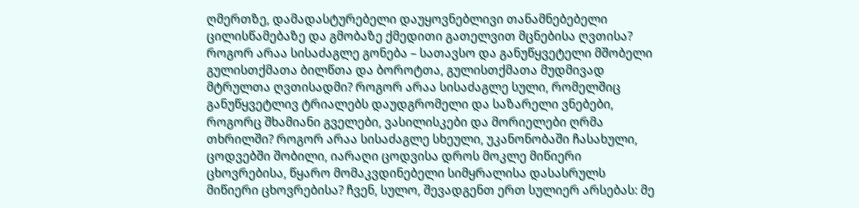ღმერთზე, დამადასტურებელი დაუყოვნებლივი თანამნებებელი ცილისწამებაზე და გმობაზე ქმედითი გათელვით მცნებისა ღვთისა? როგორ არაა სისაძაგლე გონება – სათავსო და განუწყვეტელი მშობელი გულისთქმათა ბილწთა და ბოროტთა, გულისთქმათა მუდმივად მტრულთა ღვთისადმი? როგორ არაა სისაძაგლე სული, რომელშიც განუწყვეტლივ ტრიალებს დაუდგრომელი და საზარელი ვნებები, როგორც შხამიანი გველები, ვასილისკები და მორიელები ღრმა თხრილში? როგორ არაა სისაძაგლე სხეული, უკანონობაში ჩასახული, ცოდვებში შობილი, იარაღი ცოდვისა დროს მოკლე მიწიერი ცხოვრებისა, წყარო მომაკვდინებელი სიმყრალისა დასასრულს მიწიერი ცხოვრებისა? ჩვენ, სულო, შევადგენთ ერთ სულიერ არსებას: მე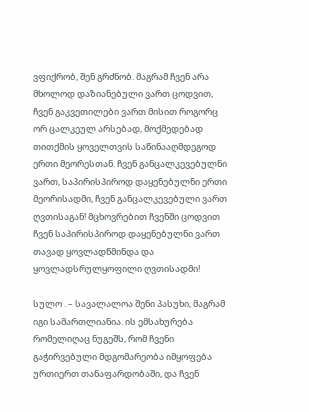ვფიქრობ, შენ გრძნობ. მაგრამ ჩვენ არა მხოლოდ დაზიანებული ვართ ცოდვით, ჩვენ გაკვეთილები ვართ მისით როგორც ორ ცალკეულ არსებად, მოქმედებად თითქმის ყოველთვის საწინააღმდეგოდ ერთი მეორესთან. ჩვენ განცალკევებულნი ვართ, საპირისპიროდ დაყენებულნი ერთი მეორისადმი, ჩვენ განცალკევებული ვართ ღვთისაგან! მცხოვრებით ჩვენში ცოდვით ჩვენ საპირისპიროდ დაყენებულნი ვართ თავად ყოვლადწმინდა და ყოვლადსრულყოფილი ღვთისადმი!

სულო . – სავალალოა შენი პასუხი, მაგრამ იგი სამართლიანია. ის ემსახურება რომელიღაც ნუგეშს, რომ ჩვენი გაჭირვებული მდგომარეობა იმყოფება ურთიერთ თანაფარდობაში, და ჩვენ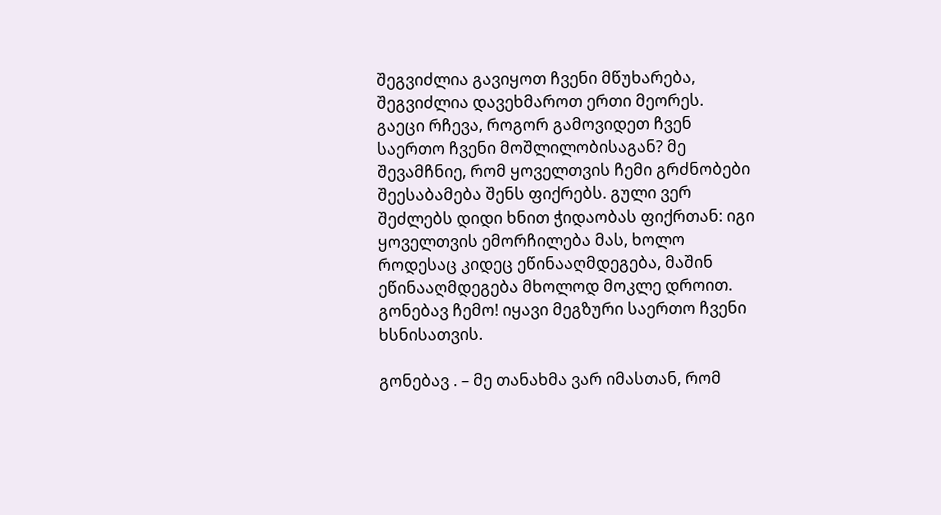შეგვიძლია გავიყოთ ჩვენი მწუხარება, შეგვიძლია დავეხმაროთ ერთი მეორეს. გაეცი რჩევა, როგორ გამოვიდეთ ჩვენ საერთო ჩვენი მოშლილობისაგან? მე შევამჩნიე, რომ ყოველთვის ჩემი გრძნობები შეესაბამება შენს ფიქრებს. გული ვერ შეძლებს დიდი ხნით ჭიდაობას ფიქრთან: იგი ყოველთვის ემორჩილება მას, ხოლო როდესაც კიდეც ეწინააღმდეგება, მაშინ ეწინააღმდეგება მხოლოდ მოკლე დროით. გონებავ ჩემო! იყავი მეგზური საერთო ჩვენი ხსნისათვის.

გონებავ . – მე თანახმა ვარ იმასთან, რომ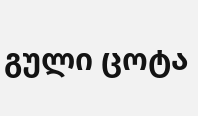გული ცოტა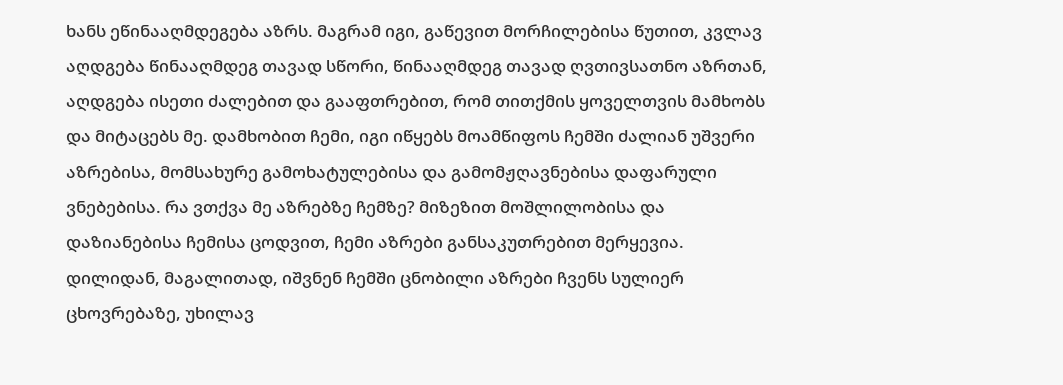ხანს ეწინააღმდეგება აზრს. მაგრამ იგი, გაწევით მორჩილებისა წუთით, კვლავ აღდგება წინააღმდეგ თავად სწორი, წინააღმდეგ თავად ღვთივსათნო აზრთან, აღდგება ისეთი ძალებით და გააფთრებით, რომ თითქმის ყოველთვის მამხობს და მიტაცებს მე. დამხობით ჩემი, იგი იწყებს მოამწიფოს ჩემში ძალიან უშვერი აზრებისა, მომსახურე გამოხატულებისა და გამომჟღავნებისა დაფარული ვნებებისა. რა ვთქვა მე აზრებზე ჩემზე? მიზეზით მოშლილობისა და დაზიანებისა ჩემისა ცოდვით, ჩემი აზრები განსაკუთრებით მერყევია. დილიდან, მაგალითად, იშვნენ ჩემში ცნობილი აზრები ჩვენს სულიერ ცხოვრებაზე, უხილავ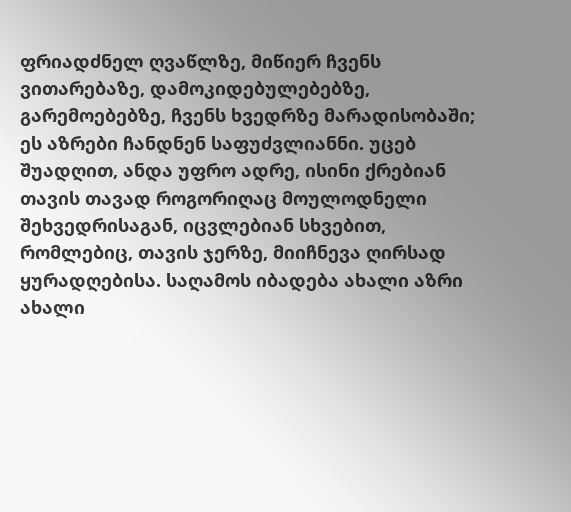ფრიადძნელ ღვაწლზე, მიწიერ ჩვენს ვითარებაზე, დამოკიდებულებებზე, გარემოებებზე, ჩვენს ხვედრზე მარადისობაში; ეს აზრები ჩანდნენ საფუძვლიანნი. უცებ შუადღით, ანდა უფრო ადრე, ისინი ქრებიან თავის თავად როგორიღაც მოულოდნელი შეხვედრისაგან, იცვლებიან სხვებით, რომლებიც, თავის ჯერზე, მიიჩნევა ღირსად ყურადღებისა. საღამოს იბადება ახალი აზრი ახალი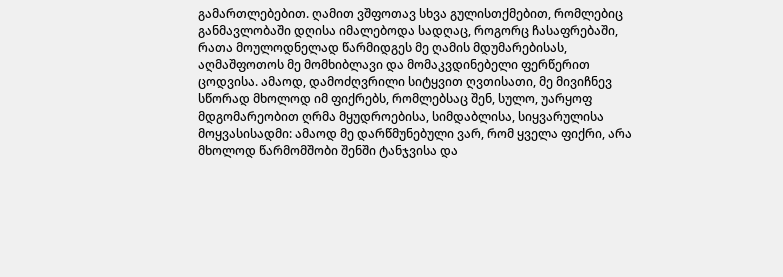გამართლებებით. ღამით ვშფოთავ სხვა გულისთქმებით, რომლებიც განმავლობაში დღისა იმალებოდა სადღაც, როგორც ჩასაფრებაში, რათა მოულოდნელად წარმიდგეს მე ღამის მდუმარებისას, აღმაშფოთოს მე მომხიბლავი და მომაკვდინებელი ფერწერით ცოდვისა. ამაოდ, დამოძღვრილი სიტყვით ღვთისათი, მე მივიჩნევ სწორად მხოლოდ იმ ფიქრებს, რომლებსაც შენ, სულო, უარყოფ მდგომარეობით ღრმა მყუდროებისა, სიმდაბლისა, სიყვარულისა მოყვასისადმი: ამაოდ მე დარწმუნებული ვარ, რომ ყველა ფიქრი, არა მხოლოდ წარმომშობი შენში ტანჯვისა და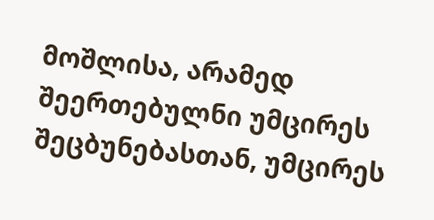მოშლისა, არამედ შეერთებულნი უმცირეს შეცბუნებასთან, უმცირეს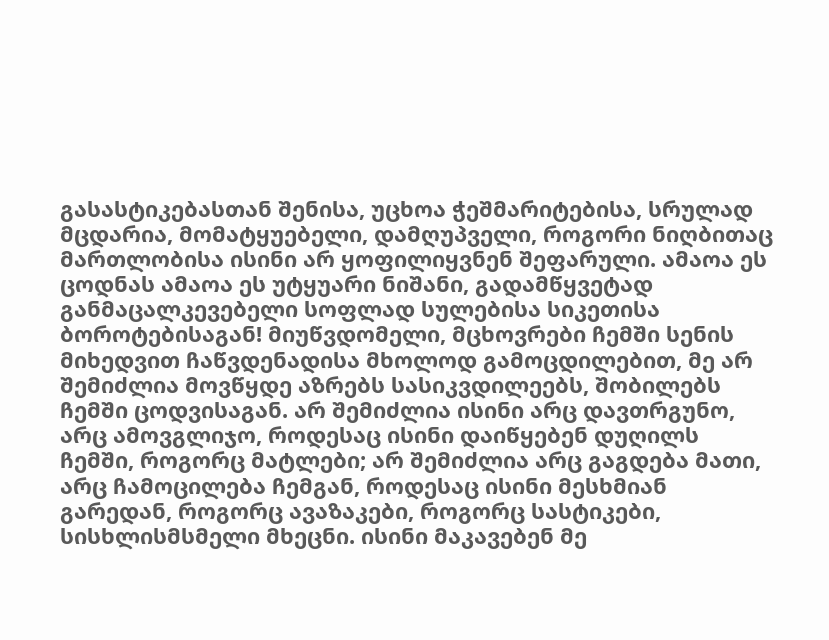გასასტიკებასთან შენისა, უცხოა ჭეშმარიტებისა, სრულად მცდარია, მომატყუებელი, დამღუპველი, როგორი ნიღბითაც მართლობისა ისინი არ ყოფილიყვნენ შეფარული. ამაოა ეს ცოდნას ამაოა ეს უტყუარი ნიშანი, გადამწყვეტად განმაცალკევებელი სოფლად სულებისა სიკეთისა ბოროტებისაგან! მიუწვდომელი, მცხოვრები ჩემში სენის მიხედვით ჩაწვდენადისა მხოლოდ გამოცდილებით, მე არ შემიძლია მოვწყდე აზრებს სასიკვდილეებს, შობილებს ჩემში ცოდვისაგან. არ შემიძლია ისინი არც დავთრგუნო, არც ამოვგლიჯო, როდესაც ისინი დაიწყებენ დუღილს ჩემში, როგორც მატლები; არ შემიძლია არც გაგდება მათი, არც ჩამოცილება ჩემგან, როდესაც ისინი მესხმიან გარედან, როგორც ავაზაკები, როგორც სასტიკები, სისხლისმსმელი მხეცნი. ისინი მაკავებენ მე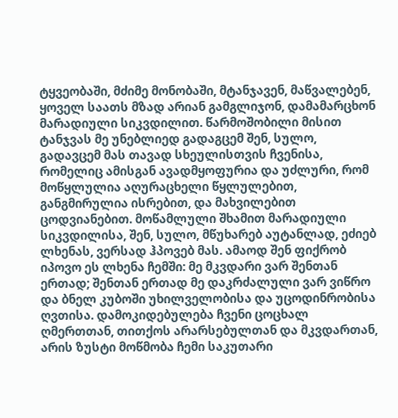ტყვეობაში, მძიმე მონობაში, მტანჯავენ, მაწვალებენ, ყოველ საათს მზად არიან გამგლიჯონ, დამამარცხონ მარადიული სიკვდილით. წარმოშობილი მისით ტანჯვას მე უნებლიედ გადაგცემ შენ, სულო, გადავცემ მას თავად სხეულისთვის ჩვენისა, რომელიც ამისგან ავადმყოფურია და უძლური, რომ მოწყლულია აღურაცხელი წყლულებით, განგმირულია ისრებით, და მახვილებით ცოდვიანებით. მოწამლული შხამით მარადიული სიკვდილისა, შენ, სულო, მწუხარებ აუტანლად, ეძიებ ლხენას, ვერსად ჰპოვებ მას. ამაოდ შენ ფიქრობ იპოვო ეს ლხენა ჩემში: მე მკვდარი ვარ შენთან ერთად; შენთან ერთად მე დაკრძალული ვარ ვიწრო და ბნელ კუბოში უხილველობისა და უცოდინრობისა ღვთისა. დამოკიდებულება ჩვენი ცოცხალ ღმერთთან, თითქოს არარსებულთან და მკვდართან, არის ზუსტი მოწმობა ჩემი საკუთარი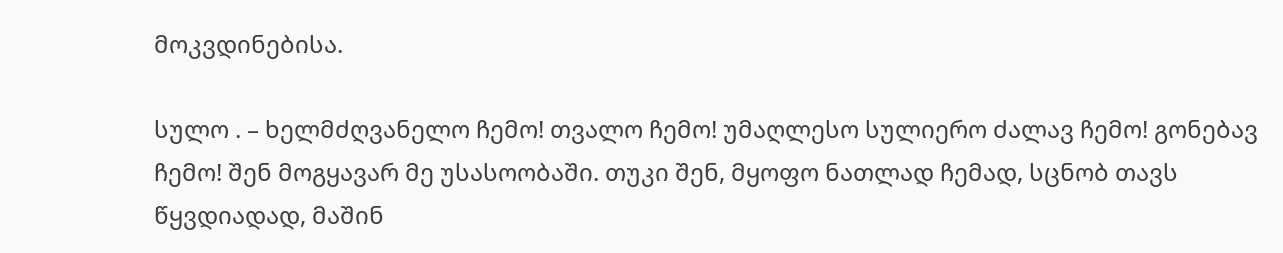მოკვდინებისა.

სულო . – ხელმძღვანელო ჩემო! თვალო ჩემო! უმაღლესო სულიერო ძალავ ჩემო! გონებავ ჩემო! შენ მოგყავარ მე უსასოობაში. თუკი შენ, მყოფო ნათლად ჩემად, სცნობ თავს წყვდიადად, მაშინ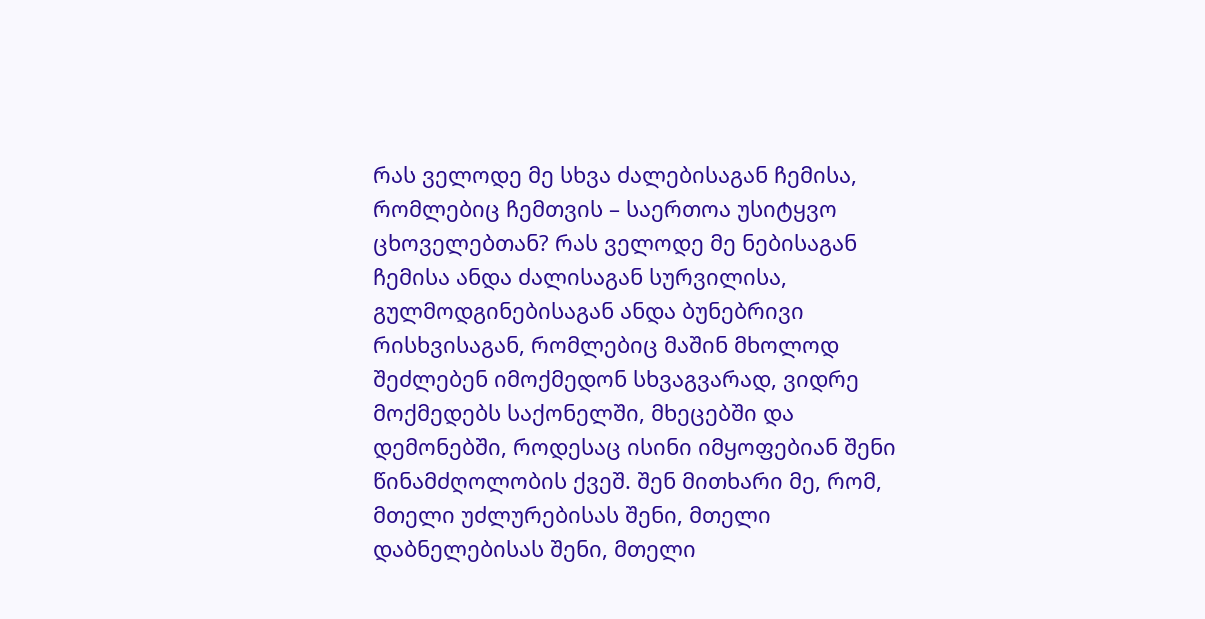რას ველოდე მე სხვა ძალებისაგან ჩემისა, რომლებიც ჩემთვის – საერთოა უსიტყვო ცხოველებთან? რას ველოდე მე ნებისაგან ჩემისა ანდა ძალისაგან სურვილისა, გულმოდგინებისაგან ანდა ბუნებრივი რისხვისაგან, რომლებიც მაშინ მხოლოდ შეძლებენ იმოქმედონ სხვაგვარად, ვიდრე მოქმედებს საქონელში, მხეცებში და დემონებში, როდესაც ისინი იმყოფებიან შენი წინამძღოლობის ქვეშ. შენ მითხარი მე, რომ, მთელი უძლურებისას შენი, მთელი დაბნელებისას შენი, მთელი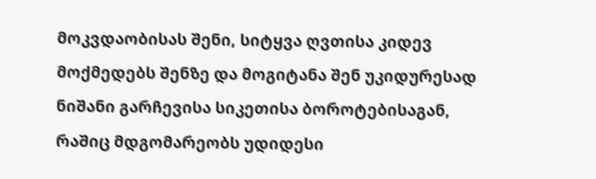მოკვდაობისას შენი, სიტყვა ღვთისა კიდევ მოქმედებს შენზე და მოგიტანა შენ უკიდურესად ნიშანი გარჩევისა სიკეთისა ბოროტებისაგან, რაშიც მდგომარეობს უდიდესი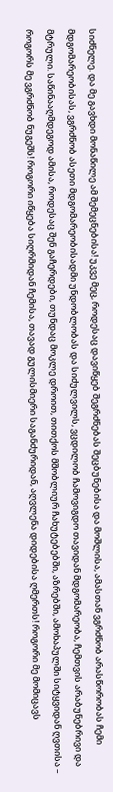სიძნელე. და მე გავხდი მონაწილე ამ შემეცნებისა! უკვე მეც, როდესაც დავიწყებ შეგრძნებას შეცბუნებისა და მოშლისა, ამასთან ვგრძნობ არასწორობას ჩემი მდგომარეობისას, ვგრძნობ ასეთი მდგომარეობისადმი უნდობლობას და სიძულვილს, ვცდილობ ჩამოვიგდო თავიდან მდგომარეობა, ჩემთვის არაბუნებრივი და მტრული. საწინააღმდეგოდ ამისა, როდესაც შენ გაჩერდები, თუნდაც მოკლე დროით, თითქოს მშობლიურ ჩახუტებებში, აზრებში, ამოხაპულში სიტყვიდან ღვთისა – როგორს მე ვგრძნობ ნუგეშს! როგორი იწყება სიღრმიდან ჩემისა, თავად გულისმიერი საგანძურიდან, აღვლენა დიდებისა ღმერთს! როგორი მე მომიცავს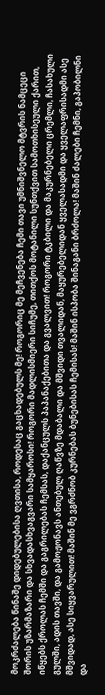მოკრძალება წინაშე დიდებულებისა ღვთისა, როდესაც გაცხადებულს მე! როგორიც მე მეჩვენება ჩემი თავი უმნიშვნელო მტვრის ნამცეცი შორის უზარმაზარი და სხვადასხვაგვარი სამყაროსი! როგორი მადლისმიერი სიჩუმე, თითქოს მოტანილი სუნთქვით სამოთხისეული ქარით, იწყებს ქროლას ჩემში და გაგრილებას ჩემსას, დაქანცულს პაპანაქებითა და გვალვით! როგორი ტკბილი და მაკურნებელი ცრემლი, ჩასახული გულში, ადის თავში, და გამოჟონავს ანთებულ ღაწვზე მდაბალი და მშვიდი თვალიდან, მაყურებელიდან ყველასადმი და ყველაფრისადმი ასე მშვიდად, ასე სიყვარულით! მაშინ მე ვგრძნობ კურნებას ბუნებისას ჩემისას! მაშინ ისპობა შინაგანი ბრძოლა! მაშინ ძალები ჩემნი, გაპობილნი და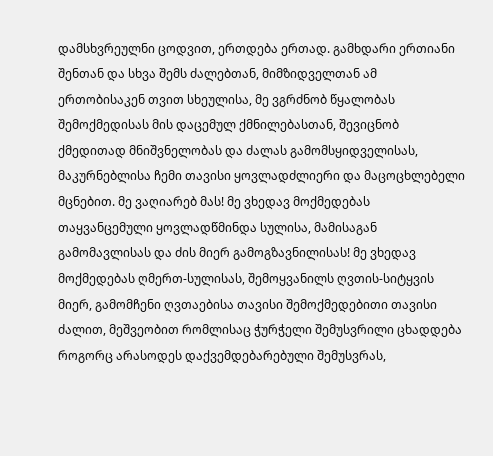დამსხვრეულნი ცოდვით, ერთდება ერთად. გამხდარი ერთიანი შენთან და სხვა შემს ძალებთან, მიმზიდველთან ამ ერთობისაკენ თვით სხეულისა, მე ვგრძნობ წყალობას შემოქმედისას მის დაცემულ ქმნილებასთან, შევიცნობ ქმედითად მნიშვნელობას და ძალას გამომსყიდველისას, მაკურნებლისა ჩემი თავისი ყოვლადძლიერი და მაცოცხლებელი მცნებით. მე ვაღიარებ მას! მე ვხედავ მოქმედებას თაყვანცემული ყოვლადწმინდა სულისა, მამისაგან გამომავლისას და ძის მიერ გამოგზავნილისას! მე ვხედავ მოქმედებას ღმერთ-სულისას, შემოყვანილს ღვთის-სიტყვის მიერ, გამომჩენი ღვთაებისა თავისი შემოქმედებითი თავისი ძალით, მეშვეობით რომლისაც ჭურჭელი შემუსვრილი ცხადდება როგორც არასოდეს დაქვემდებარებული შემუსვრას,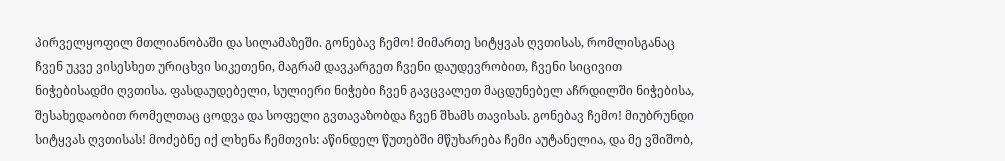პირველყოფილ მთლიანობაში და სილამაზეში. გონებავ ჩემო! მიმართე სიტყვას ღვთისას, რომლისგანაც ჩვენ უკვე ვისესხეთ ურიცხვი სიკეთენი, მაგრამ დავკარგეთ ჩვენი დაუდევრობით, ჩვენი სიცივით ნიჭებისადმი ღვთისა. ფასდაუდებელი, სულიერი ნიჭები ჩვენ გავცვალეთ მაცდუნებელ აჩრდილში ნიჭებისა, შესახედაობით რომელთაც ცოდვა და სოფელი გვთავაზობდა ჩვენ შხამს თავისას. გონებავ ჩემო! მიუბრუნდი სიტყვას ღვთისას! მოძებნე იქ ლხენა ჩემთვის: აწინდელ წუთებში მწუხარება ჩემი აუტანელია, და მე ვშიშობ,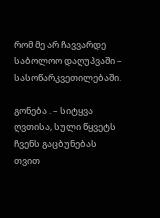რომ მე არ ჩავვარდე საბოლოო დაღუპვაში – სასოწარკვეთილებაში.

გონება . – სიტყვა ღვთისა, სული წყვეტს ჩვენს გაცბუნებას თვით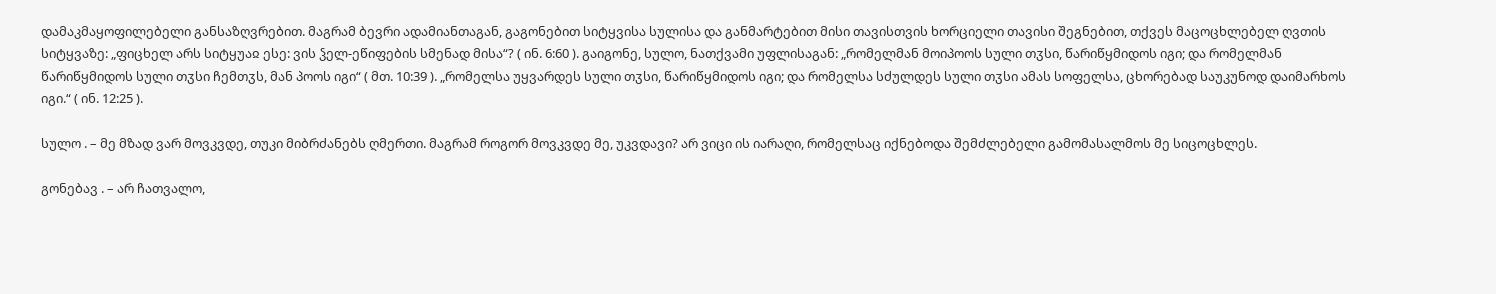დამაკმაყოფილებელი განსაზღვრებით. მაგრამ ბევრი ადამიანთაგან, გაგონებით სიტყვისა სულისა და განმარტებით მისი თავისთვის ხორციელი თავისი შეგნებით, თქვეს მაცოცხლებელ ღვთის სიტყვაზე: „ფიცხელ არს სიტყუაჲ ესე: ვის ჴელ-ეწიფების სმენად მისა“? ( ინ. 6:60 ). გაიგონე, სულო, ნათქვამი უფლისაგან: „რომელმან მოიპოოს სული თჳსი, წარიწყმიდოს იგი; და რომელმან წარიწყმიდოს სული თჳსი ჩემთჳს, მან პოოს იგი“ ( მთ. 10:39 ). „რომელსა უყვარდეს სული თჳსი, წარიწყმიდოს იგი; და რომელსა სძულდეს სული თჳსი ამას სოფელსა, ცხორებად საუკუნოდ დაიმარხოს იგი.“ ( ინ. 12:25 ).

სულო . – მე მზად ვარ მოვკვდე, თუკი მიბრძანებს ღმერთი. მაგრამ როგორ მოვკვდე მე, უკვდავი? არ ვიცი ის იარაღი, რომელსაც იქნებოდა შემძლებელი გამომასალმოს მე სიცოცხლეს.

გონებავ . – არ ჩათვალო,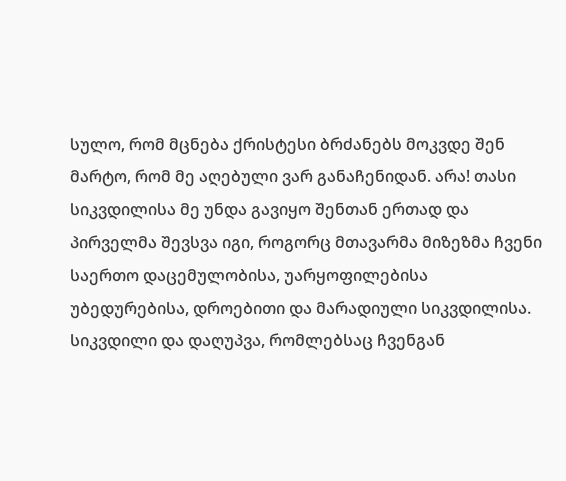სულო, რომ მცნება ქრისტესი ბრძანებს მოკვდე შენ მარტო, რომ მე აღებული ვარ განაჩენიდან. არა! თასი სიკვდილისა მე უნდა გავიყო შენთან ერთად და პირველმა შევსვა იგი, როგორც მთავარმა მიზეზმა ჩვენი საერთო დაცემულობისა, უარყოფილებისა უბედურებისა, დროებითი და მარადიული სიკვდილისა. სიკვდილი და დაღუპვა, რომლებსაც ჩვენგან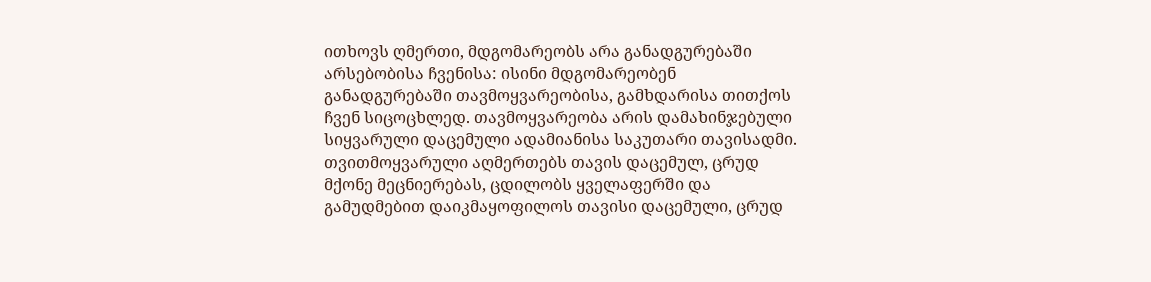ითხოვს ღმერთი, მდგომარეობს არა განადგურებაში არსებობისა ჩვენისა: ისინი მდგომარეობენ განადგურებაში თავმოყვარეობისა, გამხდარისა თითქოს ჩვენ სიცოცხლედ. თავმოყვარეობა არის დამახინჯებული სიყვარული დაცემული ადამიანისა საკუთარი თავისადმი. თვითმოყვარული აღმერთებს თავის დაცემულ, ცრუდ მქონე მეცნიერებას, ცდილობს ყველაფერში და გამუდმებით დაიკმაყოფილოს თავისი დაცემული, ცრუდ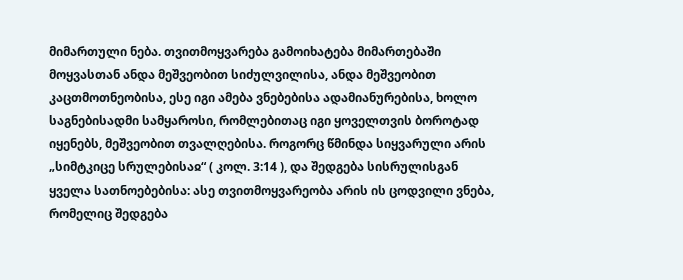მიმართული ნება. თვითმოყვარება გამოიხატება მიმართებაში მოყვასთან ანდა მეშვეობით სიძულვილისა, ანდა მეშვეობით კაცთმოთნეობისა, ესე იგი ამება ვნებებისა ადამიანურებისა, ხოლო საგნებისადმი სამყაროსი, რომლებითაც იგი ყოველთვის ბოროტად იყენებს, მეშვეობით თვალღებისა. როგორც წმინდა სიყვარული არის „სიმტკიცე სრულებისაჲ“ ( კოლ. 3:14 ), და შედგება სისრულისგან ყველა სათნოებებისა: ასე თვითმოყვარეობა არის ის ცოდვილი ვნება, რომელიც შედგება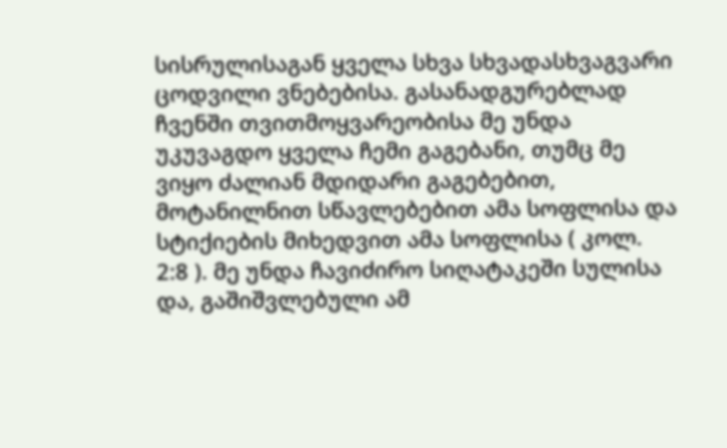სისრულისაგან ყველა სხვა სხვადასხვაგვარი ცოდვილი ვნებებისა. გასანადგურებლად ჩვენში თვითმოყვარეობისა მე უნდა უკუვაგდო ყველა ჩემი გაგებანი, თუმც მე ვიყო ძალიან მდიდარი გაგებებით, მოტანილნით სწავლებებით ამა სოფლისა და სტიქიების მიხედვით ამა სოფლისა ( კოლ. 2:8 ). მე უნდა ჩავიძირო სიღატაკეში სულისა და, გაშიშვლებული ამ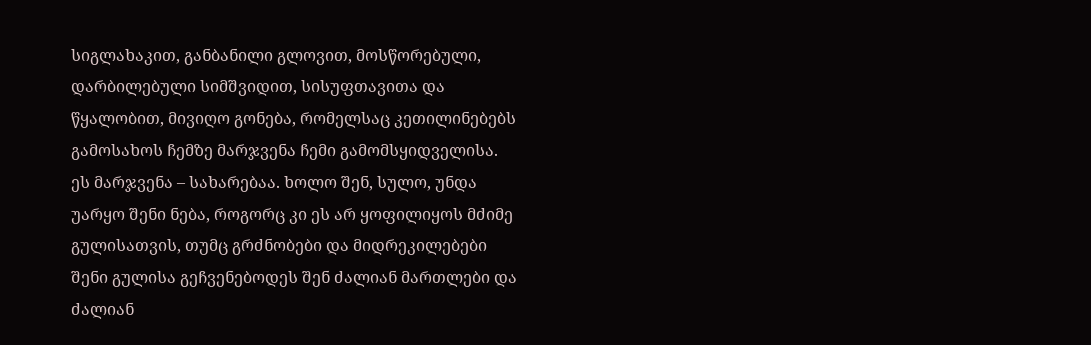სიგლახაკით, განბანილი გლოვით, მოსწორებული, დარბილებული სიმშვიდით, სისუფთავითა და წყალობით, მივიღო გონება, რომელსაც კეთილინებებს გამოსახოს ჩემზე მარჯვენა ჩემი გამომსყიდველისა. ეს მარჯვენა – სახარებაა. ხოლო შენ, სულო, უნდა უარყო შენი ნება, როგორც კი ეს არ ყოფილიყოს მძიმე გულისათვის, თუმც გრძნობები და მიდრეკილებები შენი გულისა გეჩვენებოდეს შენ ძალიან მართლები და ძალიან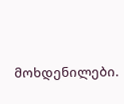მოხდენილები.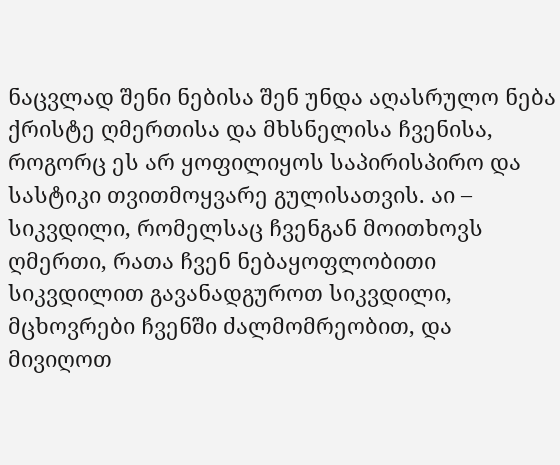ნაცვლად შენი ნებისა შენ უნდა აღასრულო ნება ქრისტე ღმერთისა და მხსნელისა ჩვენისა, როგორც ეს არ ყოფილიყოს საპირისპირო და სასტიკი თვითმოყვარე გულისათვის. აი – სიკვდილი, რომელსაც ჩვენგან მოითხოვს ღმერთი, რათა ჩვენ ნებაყოფლობითი სიკვდილით გავანადგუროთ სიკვდილი, მცხოვრები ჩვენში ძალმომრეობით, და მივიღოთ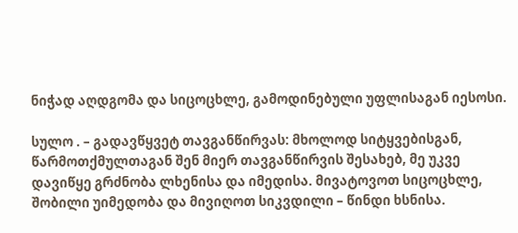ნიჭად აღდგომა და სიცოცხლე, გამოდინებული უფლისაგან იესოსი.

სულო . – გადავწყვეტ თავგანწირვას: მხოლოდ სიტყვებისგან, წარმოთქმულთაგან შენ მიერ თავგანწირვის შესახებ, მე უკვე დავიწყე გრძნობა ლხენისა და იმედისა. მივატოვოთ სიცოცხლე, შობილი უიმედობა და მივიღოთ სიკვდილი – წინდი ხსნისა.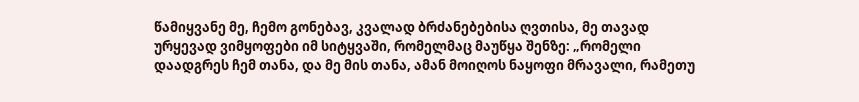წამიყვანე მე, ჩემო გონებავ, კვალად ბრძანებებისა ღვთისა, მე თავად ურყევად ვიმყოფები იმ სიტყვაში, რომელმაც მაუწყა შენზე: „რომელი დაადგრეს ჩემ თანა, და მე მის თანა, ამან მოიღოს ნაყოფი მრავალი, რამეთუ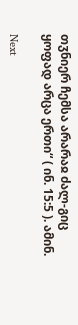თჳნიერ ჩემსა არარაჲ ძალ-გიც ყოფად არცა ერთი“ ( ინ. 15:5 ). ამინ.

Next